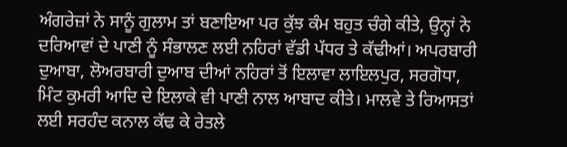ਅੰਗਰੇਜ਼ਾਂ ਨੇ ਸਾਨੂੰ ਗੁਲਾਮ ਤਾਂ ਬਣਾਇਆ ਪਰ ਕੁੱਝ ਕੰਮ ਬਹੁਤ ਚੰਗੇ ਕੀਤੇ, ਉਨ੍ਹਾਂ ਨੇ ਦਰਿਆਵਾਂ ਦੇ ਪਾਣੀ ਨੂੰ ਸੰਭਾਲਣ ਲਈ ਨਹਿਰਾਂ ਵੱਡੀ ਪੱਧਰ ਤੇ ਕੱਢੀਆਂ। ਅਪਰਬਾਰੀ ਦੁਆਬਾ, ਲੋਅਰਬਾਰੀ ਦੁਆਬ ਦੀਆਂ ਨਹਿਰਾਂ ਤੋਂ ਇਲਾਵਾ ਲਾਇਲਪੁਰ, ਸਰਗੋਧਾ, ਮਿੰਟ ਕੁਮਰੀ ਆਦਿ ਦੇ ਇਲਾਕੇ ਵੀ ਪਾਣੀ ਨਾਲ ਆਬਾਦ ਕੀਤੇ। ਮਾਲਵੇ ਤੇ ਰਿਆਸਤਾਂ ਲਈ ਸਰਹੰਦ ਕਨਾਲ ਕੱਢ ਕੇ ਰੇਤਲੇ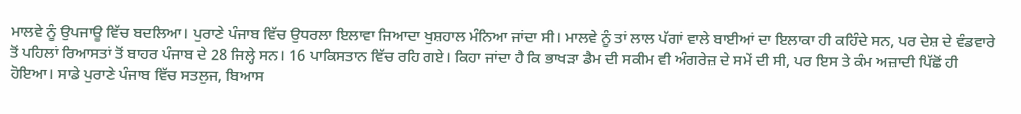ਮਾਲਵੇ ਨੂੰ ਉਪਜਾਊ ਵਿੱਚ ਬਦਲਿਆ। ਪੁਰਾਣੇ ਪੰਜਾਬ ਵਿੱਚ ਉਧਰਲਾ ਇਲਾਵਾ ਜਿਆਦਾ ਖੁਸ਼ਹਾਲ ਮੰਨਿਆ ਜਾਂਦਾ ਸੀ। ਮਾਲਵੇ ਨੂੰ ਤਾਂ ਲਾਲ ਪੱਗਾਂ ਵਾਲੇ ਬਾਈਆਂ ਦਾ ਇਲਾਕਾ ਹੀ ਕਹਿੰਦੇ ਸਨ, ਪਰ ਦੇਸ਼ ਦੇ ਵੰਡਵਾਰੇ ਤੋਂ ਪਹਿਲਾਂ ਰਿਆਸਤਾਂ ਤੋਂ ਬਾਹਰ ਪੰਜਾਬ ਦੇ 28 ਜਿਲ੍ਹੇ ਸਨ। 16 ਪਾਕਿਸਤਾਨ ਵਿੱਚ ਰਹਿ ਗਏ। ਕਿਹਾ ਜਾਂਦਾ ਹੈ ਕਿ ਭਾਖੜਾ ਡੈਮ ਦੀ ਸਕੀਮ ਵੀ ਅੰਗਰੇਜ਼ ਦੇ ਸਮੇਂ ਦੀ ਸੀ, ਪਰ ਇਸ ਤੇ ਕੰਮ ਅਜ਼ਾਦੀ ਪਿੱਛੋਂ ਹੀ ਹੋਇਆ। ਸਾਡੇ ਪੁਰਾਣੇ ਪੰਜਾਬ ਵਿੱਚ ਸਤਲੁਜ, ਬਿਆਸ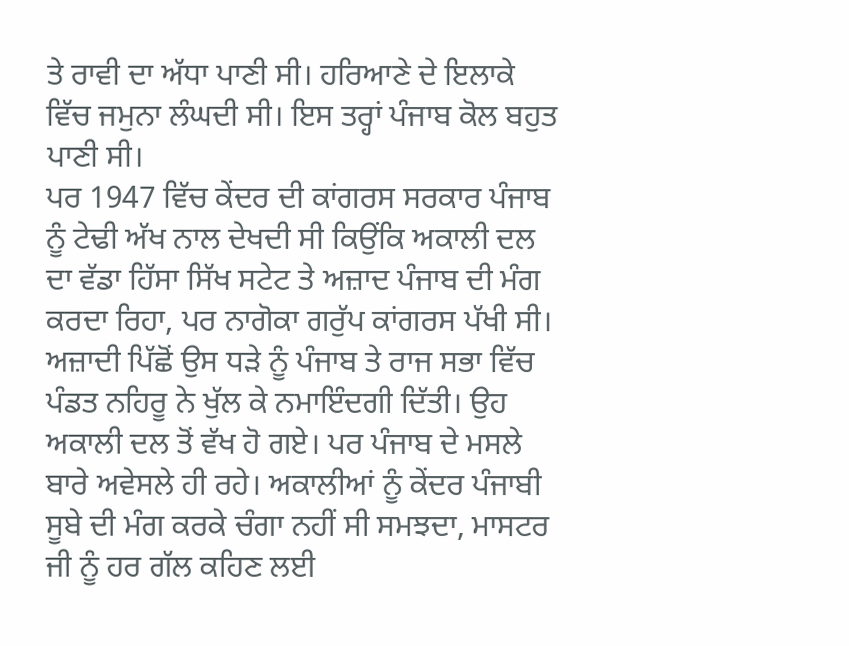ਤੇ ਰਾਵੀ ਦਾ ਅੱਧਾ ਪਾਣੀ ਸੀ। ਹਰਿਆਣੇ ਦੇ ਇਲਾਕੇ ਵਿੱਚ ਜਮੁਨਾ ਲੰਘਦੀ ਸੀ। ਇਸ ਤਰ੍ਹਾਂ ਪੰਜਾਬ ਕੋਲ ਬਹੁਤ ਪਾਣੀ ਸੀ।
ਪਰ 1947 ਵਿੱਚ ਕੇਂਦਰ ਦੀ ਕਾਂਗਰਸ ਸਰਕਾਰ ਪੰਜਾਬ ਨੂੰ ਟੇਢੀ ਅੱਖ ਨਾਲ ਦੇਖਦੀ ਸੀ ਕਿਉਂਕਿ ਅਕਾਲੀ ਦਲ ਦਾ ਵੱਡਾ ਹਿੱਸਾ ਸਿੱਖ ਸਟੇਟ ਤੇ ਅਜ਼ਾਦ ਪੰਜਾਬ ਦੀ ਮੰਗ ਕਰਦਾ ਰਿਹਾ, ਪਰ ਨਾਗੋਕਾ ਗਰੁੱਪ ਕਾਂਗਰਸ ਪੱਖੀ ਸੀ। ਅਜ਼ਾਦੀ ਪਿੱਛੋਂ ਉਸ ਧੜੇ ਨੂੰ ਪੰਜਾਬ ਤੇ ਰਾਜ ਸਭਾ ਵਿੱਚ ਪੰਡਤ ਨਹਿਰੂ ਨੇ ਖੁੱਲ ਕੇ ਨਮਾਇੰਦਗੀ ਦਿੱਤੀ। ਉਹ ਅਕਾਲੀ ਦਲ ਤੋਂ ਵੱਖ ਹੋ ਗਏ। ਪਰ ਪੰਜਾਬ ਦੇ ਮਸਲੇ ਬਾਰੇ ਅਵੇਸਲੇ ਹੀ ਰਹੇ। ਅਕਾਲੀਆਂ ਨੂੰ ਕੇਂਦਰ ਪੰਜਾਬੀ ਸੂਬੇ ਦੀ ਮੰਗ ਕਰਕੇ ਚੰਗਾ ਨਹੀਂ ਸੀ ਸਮਝਦਾ, ਮਾਸਟਰ ਜੀ ਨੂੰ ਹਰ ਗੱਲ ਕਹਿਣ ਲਈ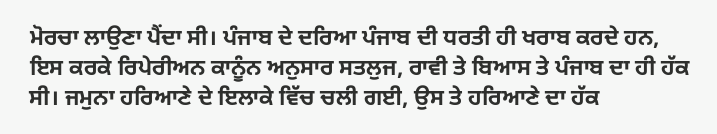ਮੋਰਚਾ ਲਾਉਣਾ ਪੈਂਦਾ ਸੀ। ਪੰਜਾਬ ਦੇ ਦਰਿਆ ਪੰਜਾਬ ਦੀ ਧਰਤੀ ਹੀ ਖਰਾਬ ਕਰਦੇ ਹਨ, ਇਸ ਕਰਕੇ ਰਿਪੇਰੀਅਨ ਕਾਨੂੰਨ ਅਨੁਸਾਰ ਸਤਲੁਜ, ਰਾਵੀ ਤੇ ਬਿਆਸ ਤੇ ਪੰਜਾਬ ਦਾ ਹੀ ਹੱਕ ਸੀ। ਜਮੁਨਾ ਹਰਿਆਣੇ ਦੇ ਇਲਾਕੇ ਵਿੱਚ ਚਲੀ ਗਈ, ਉਸ ਤੇ ਹਰਿਆਣੇ ਦਾ ਹੱਕ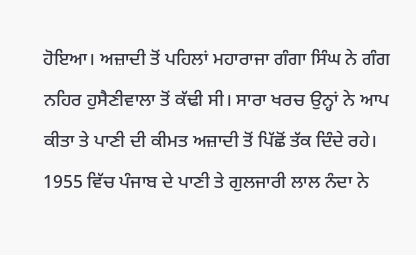ਹੋਇਆ। ਅਜ਼ਾਦੀ ਤੋਂ ਪਹਿਲਾਂ ਮਹਾਰਾਜਾ ਗੰਗਾ ਸਿੰਘ ਨੇ ਗੰਗ ਨਹਿਰ ਹੁਸੈਣੀਵਾਲਾ ਤੋਂ ਕੱਢੀ ਸੀ। ਸਾਰਾ ਖਰਚ ਉਨ੍ਹਾਂ ਨੇ ਆਪ ਕੀਤਾ ਤੇ ਪਾਣੀ ਦੀ ਕੀਮਤ ਅਜ਼ਾਦੀ ਤੋਂ ਪਿੱਛੋਂ ਤੱਕ ਦਿੰਦੇ ਰਹੇ।
1955 ਵਿੱਚ ਪੰਜਾਬ ਦੇ ਪਾਣੀ ਤੇ ਗੁਲਜਾਰੀ ਲਾਲ ਨੰਦਾ ਨੇ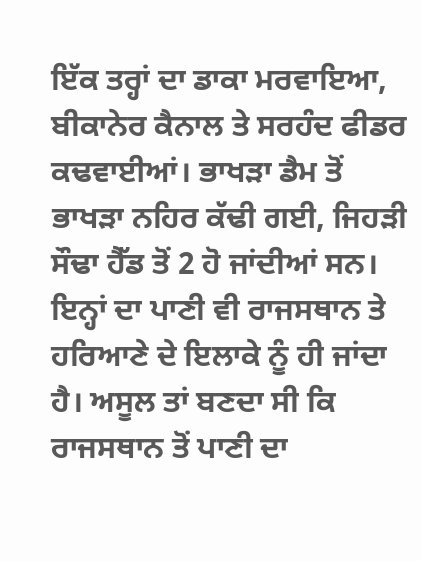ਇੱਕ ਤਰ੍ਹਾਂ ਦਾ ਡਾਕਾ ਮਰਵਾਇਆ, ਬੀਕਾਨੇਰ ਕੈਨਾਲ ਤੇ ਸਰਹੰਦ ਫੀਡਰ ਕਢਵਾਈਆਂ। ਭਾਖੜਾ ਡੈਮ ਤੋਂ ਭਾਖੜਾ ਨਹਿਰ ਕੱਢੀ ਗਈ, ਜਿਹੜੀ ਸੌਢਾ ਹੈੱਡ ਤੋਂ 2 ਹੋ ਜਾਂਦੀਆਂ ਸਨ। ਇਨ੍ਹਾਂ ਦਾ ਪਾਣੀ ਵੀ ਰਾਜਸਥਾਨ ਤੇ ਹਰਿਆਣੇ ਦੇ ਇਲਾਕੇ ਨੂੰ ਹੀ ਜਾਂਦਾ ਹੈ। ਅਸੂਲ ਤਾਂ ਬਣਦਾ ਸੀ ਕਿ ਰਾਜਸਥਾਨ ਤੋਂ ਪਾਣੀ ਦਾ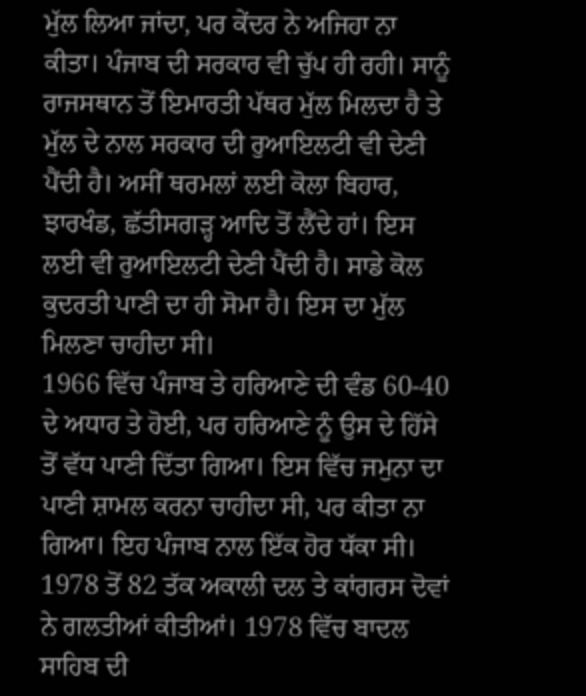ਮੁੱਲ ਲਿਆ ਜਾਂਦਾ, ਪਰ ਕੇਂਦਰ ਨੇ ਅਜਿਹਾ ਨਾ ਕੀਤਾ। ਪੰਜਾਬ ਦੀ ਸਰਕਾਰ ਵੀ ਚੁੱਪ ਹੀ ਰਹੀ। ਸਾਨੂੰ ਰਾਜਸਥਾਨ ਤੋਂ ਇਮਾਰਤੀ ਪੱਥਰ ਮੁੱਲ ਮਿਲਦਾ ਹੈ ਤੇ ਮੁੱਲ ਦੇ ਨਾਲ ਸਰਕਾਰ ਦੀ ਰੁਆਇਲਟੀ ਵੀ ਦੇਣੀ ਪੈਂਦੀ ਹੈ। ਅਸੀਂ ਥਰਮਲਾਂ ਲਈ ਕੋਲਾ ਬਿਹਾਰ, ਝਾਰਖੰਡ, ਛੱਤੀਸਗੜ੍ਹ ਆਦਿ ਤੋਂ ਲੈਂਦੇ ਹਾਂ। ਇਸ ਲਈ ਵੀ ਰੁਆਇਲਟੀ ਦੇਣੀ ਪੈਂਦੀ ਹੈ। ਸਾਡੇ ਕੋਲ ਕੁਦਰਤੀ ਪਾਣੀ ਦਾ ਹੀ ਸੋਮਾ ਹੈ। ਇਸ ਦਾ ਮੁੱਲ ਮਿਲਣਾ ਚਾਹੀਦਾ ਸੀ।
1966 ਵਿੱਚ ਪੰਜਾਬ ਤੇ ਹਰਿਆਣੇ ਦੀ ਵੰਡ 60-40 ਦੇ ਅਧਾਰ ਤੇ ਹੋਈ, ਪਰ ਹਰਿਆਣੇ ਨੂੰ ਉਸ ਦੇ ਹਿੱਸੇ ਤੋਂ ਵੱਧ ਪਾਣੀ ਦਿੱਤਾ ਗਿਆ। ਇਸ ਵਿੱਚ ਜਮੁਨਾ ਦਾ ਪਾਣੀ ਸ਼ਾਮਲ ਕਰਨਾ ਚਾਹੀਦਾ ਸੀ, ਪਰ ਕੀਤਾ ਨਾ ਗਿਆ। ਇਹ ਪੰਜਾਬ ਨਾਲ ਇੱਕ ਹੋਰ ਧੱਕਾ ਸੀ। 1978 ਤੋਂ 82 ਤੱਕ ਅਕਾਲੀ ਦਲ ਤੇ ਕਾਂਗਰਸ ਦੋਵਾਂ ਨੇ ਗਲਤੀਆਂ ਕੀਤੀਆਂ। 1978 ਵਿੱਚ ਬਾਦਲ ਸਾਹਿਬ ਦੀ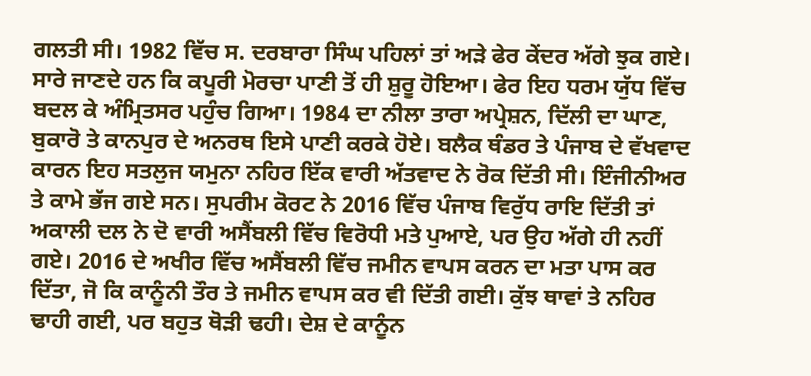ਗਲਤੀ ਸੀ। 1982 ਵਿੱਚ ਸ. ਦਰਬਾਰਾ ਸਿੰਘ ਪਹਿਲਾਂ ਤਾਂ ਅੜੇ ਫੇਰ ਕੇਂਦਰ ਅੱਗੇ ਝੁਕ ਗਏ। ਸਾਰੇ ਜਾਣਦੇ ਹਨ ਕਿ ਕਪੂਰੀ ਮੋਰਚਾ ਪਾਣੀ ਤੋਂ ਹੀ ਸ਼ੁਰੂ ਹੋਇਆ। ਫੇਰ ਇਹ ਧਰਮ ਯੁੱਧ ਵਿੱਚ ਬਦਲ ਕੇ ਅੰਮ੍ਰਿਤਸਰ ਪਹੁੰਚ ਗਿਆ। 1984 ਦਾ ਨੀਲਾ ਤਾਰਾ ਅਪ੍ਰੇਸ਼ਨ, ਦਿੱਲੀ ਦਾ ਘਾਣ, ਬੁਕਾਰੋ ਤੇ ਕਾਨਪੁਰ ਦੇ ਅਨਰਥ ਇਸੇ ਪਾਣੀ ਕਰਕੇ ਹੋਏ। ਬਲੈਕ ਥੰਡਰ ਤੇ ਪੰਜਾਬ ਦੇ ਵੱਖਵਾਦ ਕਾਰਨ ਇਹ ਸਤਲੁਜ ਯਮੁਨਾ ਨਹਿਰ ਇੱਕ ਵਾਰੀ ਅੱਤਵਾਦ ਨੇ ਰੋਕ ਦਿੱਤੀ ਸੀ। ਇੰਜੀਨੀਅਰ ਤੇ ਕਾਮੇ ਭੱਜ ਗਏ ਸਨ। ਸੁਪਰੀਮ ਕੋਰਟ ਨੇ 2016 ਵਿੱਚ ਪੰਜਾਬ ਵਿਰੁੱਧ ਰਾਇ ਦਿੱਤੀ ਤਾਂ ਅਕਾਲੀ ਦਲ ਨੇ ਦੋ ਵਾਰੀ ਅਸੈਂਬਲੀ ਵਿੱਚ ਵਿਰੋਧੀ ਮਤੇ ਪੁਆਏ, ਪਰ ਉਹ ਅੱਗੇ ਹੀ ਨਹੀਂ ਗਏ। 2016 ਦੇ ਅਖੀਰ ਵਿੱਚ ਅਸੈਂਬਲੀ ਵਿੱਚ ਜਮੀਨ ਵਾਪਸ ਕਰਨ ਦਾ ਮਤਾ ਪਾਸ ਕਰ ਦਿੱਤਾ, ਜੋ ਕਿ ਕਾਨੂੰਨੀ ਤੌਰ ਤੇ ਜਮੀਨ ਵਾਪਸ ਕਰ ਵੀ ਦਿੱਤੀ ਗਈ। ਕੁੱਝ ਥਾਵਾਂ ਤੇ ਨਹਿਰ ਢਾਹੀ ਗਈ, ਪਰ ਬਹੁਤ ਥੋੜੀ ਢਹੀ। ਦੇਸ਼ ਦੇ ਕਾਨੂੰਨ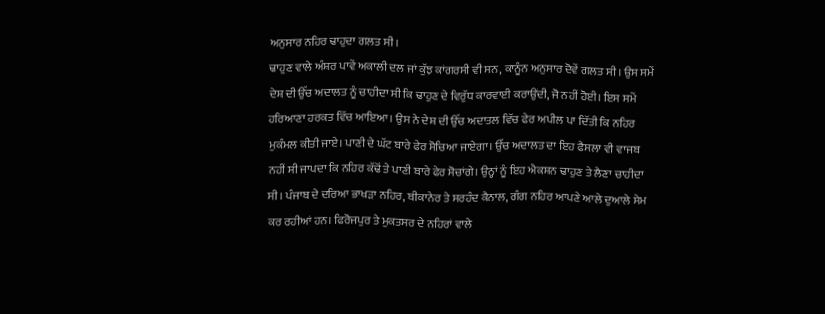ਅਨੁਸਾਰ ਨਹਿਰ ਢਾਹੁਦਾ ਗਲਤ ਸੀ।
ਢਾਹੁਣ ਵਾਲੇ ਅੰਸ਼ਰ ਪਾਵੇਂ ਅਕਾਲੀ ਦਲ ਜਾਂ ਕੁੱਝ ਕਾਂਗਰਸੀ ਵੀ ਸਨ, ਕਾਨੂੰਨ ਅਨੁਸਾਰ ਦੋਵੇਂ ਗਲਤ ਸੀ। ਉਸ ਸਮੇਂ ਦੇਸ਼ ਦੀ ਉੱਚ ਅਦਾਲਤ ਨੂੰ ਚਾਹੀਦਾ ਸੀ ਕਿ ਢਾਹੁਣ ਦੇ ਵਿਰੁੱਧ ਕਾਰਵਾਈ ਕਰਾਉਂਦੀ, ਜੋ ਨਹੀਂ ਹੋਈ। ਇਸ ਸਮੇਂ ਹਰਿਆਣਾ ਹਰਕਤ ਵਿੱਚ ਆਇਆ। ਉਸ ਨੇ ਦੇਸ਼ ਦੀ ਉੱਚ ਅਦਾਤਲ ਵਿੱਚ ਫੇਰ ਅਪੀਲ ਪਾ ਦਿੱਤੀ ਕਿ ਨਹਿਰ ਮੁਕੰਮਲ ਕੀਤੀ ਜਾਏ। ਪਾਣੀ ਦੇ ਘੱਟ ਬਾਰੇ ਫੇਰ ਸੋਚਿਆ ਜਾਏਗਾ। ਉੱਚ ਅਦਾਲਤ ਦਾ ਇਹ ਫੈਸਲਾ ਵੀ ਵਾਜਬ ਨਹੀਂ ਸੀ ਜਾਪਦਾ ਕਿ ਨਹਿਰ ਕੱਢੋਂ ਤੇ ਪਾਣੀ ਬਾਰੇ ਫੇਰ ਸੋਚਾਂਗੇ। ਉਨ੍ਹਾਂ ਨੂੰ ਇਹ ਐਕਸ਼ਨ ਢਾਹੁਣ ਤੇ ਲੈਣਾ ਚਾਹੀਦਾ ਸੀ। ਪੰਜਾਬ ਦੇ ਦਰਿਆ ਭਾਖੜਾ ਨਹਿਰ, ਬੀਕਾਨੇਰ ਤੇ ਸਰਹੰਦ ਕੈਨਾਲ, ਗੰਗ ਨਹਿਰ ਆਪਣੇ ਆਲੇ ਦੁਆਲੇ ਸੇਮ ਕਰ ਰਹੀਆਂ ਹਨ। ਫਿਰੋਜਪੁਰ ਤੇ ਮੁਕਤਸਰ ਦੇ ਨਹਿਰਾਂ ਵਾਲੇ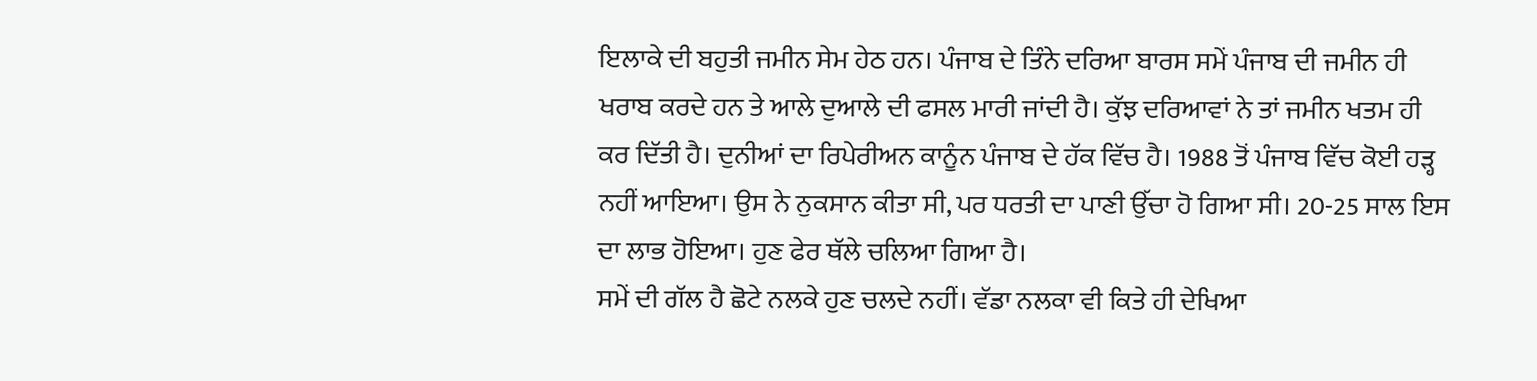ਇਲਾਕੇ ਦੀ ਬਹੁਤੀ ਜਮੀਨ ਸੇਮ ਹੇਠ ਹਨ। ਪੰਜਾਬ ਦੇ ਤਿੰਨੇ ਦਰਿਆ ਬਾਰਸ ਸਮੇਂ ਪੰਜਾਬ ਦੀ ਜਮੀਨ ਹੀ ਖਰਾਬ ਕਰਦੇ ਹਨ ਤੇ ਆਲੇ ਦੁਆਲੇ ਦੀ ਫਸਲ ਮਾਰੀ ਜਾਂਦੀ ਹੈ। ਕੁੱਝ ਦਰਿਆਵਾਂ ਨੇ ਤਾਂ ਜਮੀਨ ਖਤਮ ਹੀ ਕਰ ਦਿੱਤੀ ਹੈ। ਦੁਨੀਆਂ ਦਾ ਰਿਪੇਰੀਅਨ ਕਾਨੂੰਨ ਪੰਜਾਬ ਦੇ ਹੱਕ ਵਿੱਚ ਹੈ। 1988 ਤੋਂ ਪੰਜਾਬ ਵਿੱਚ ਕੋਈ ਹੜ੍ਹ ਨਹੀਂ ਆਇਆ। ਉਸ ਨੇ ਨੁਕਸਾਨ ਕੀਤਾ ਸੀ, ਪਰ ਧਰਤੀ ਦਾ ਪਾਣੀ ਉੱਚਾ ਹੋ ਗਿਆ ਸੀ। 20-25 ਸਾਲ ਇਸ ਦਾ ਲਾਭ ਹੋਇਆ। ਹੁਣ ਫੇਰ ਥੱਲੇ ਚਲਿਆ ਗਿਆ ਹੈ।
ਸਮੇਂ ਦੀ ਗੱਲ ਹੈ ਛੋਟੇ ਨਲਕੇ ਹੁਣ ਚਲਦੇ ਨਹੀਂ। ਵੱਡਾ ਨਲਕਾ ਵੀ ਕਿਤੇ ਹੀ ਦੇਖਿਆ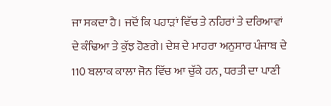ਜਾ ਸਕਦਾ ਹੈ। ਜਦੋਂ ਕਿ ਪਹਾੜਾਂ ਵਿੱਚ ਤੇ ਨਹਿਰਾਂ ਤੇ ਦਰਿਆਵਾਂ ਦੇ ਕੰਢਿਆ ਤੇ ਕੁੱਝ ਹੋਣਗੇ। ਦੇਸ਼ ਦੇ ਮਾਹਰਾ ਅਨੁਸਾਰ ਪੰਜਾਬ ਦੇ 110 ਬਲਾਕ ਕਾਲਾ ਜੋਨ ਵਿੱਚ ਆ ਚੁੱਕੇ ਹਨ, ਧਰਤੀ ਦਾ ਪਾਣੀ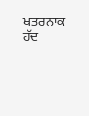ਖਤਰਨਾਕ ਹੱਦ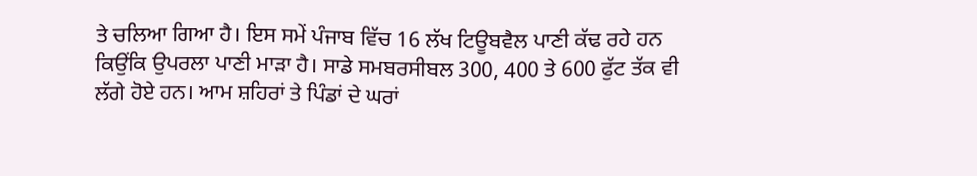ਤੇ ਚਲਿਆ ਗਿਆ ਹੈ। ਇਸ ਸਮੇਂ ਪੰਜਾਬ ਵਿੱਚ 16 ਲੱਖ ਟਿਊਬਵੈਲ ਪਾਣੀ ਕੱਢ ਰਹੇ ਹਨ ਕਿਉਂਕਿ ਉਪਰਲਾ ਪਾਣੀ ਮਾੜਾ ਹੈ। ਸਾਡੇ ਸਮਬਰਸੀਬਲ 300, 400 ਤੇ 600 ਫੁੱਟ ਤੱਕ ਵੀ ਲੱਗੇ ਹੋਏ ਹਨ। ਆਮ ਸ਼ਹਿਰਾਂ ਤੇ ਪਿੰਡਾਂ ਦੇ ਘਰਾਂ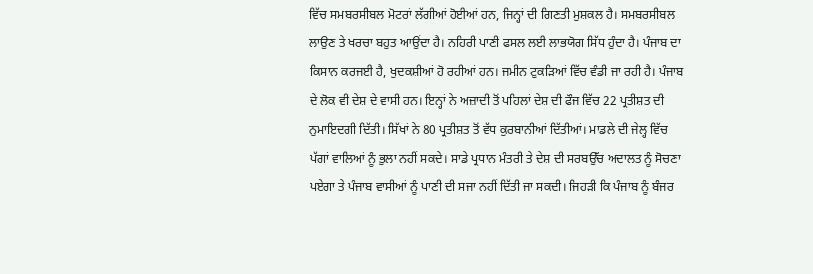ਵਿੱਚ ਸਮਬਰਸੀਬਲ ਮੋਟਰਾਂ ਲੱਗੀਆਂ ਹੋਈਆਂ ਹਨ, ਜਿਨ੍ਹਾਂ ਦੀ ਗਿਣਤੀ ਮੁਸ਼ਕਲ ਹੈ। ਸਮਬਰਸੀਬਲ ਲਾਉਣ ਤੇ ਖਰਚਾ ਬਹੁਤ ਆਉਂਦਾ ਹੈ। ਨਹਿਰੀ ਪਾਣੀ ਫਸਲ ਲਈ ਲਾਭਯੋਗ ਸਿੱਧ ਹੁੰਦਾ ਹੈ। ਪੰਜਾਬ ਦਾ ਕਿਸਾਨ ਕਰਜਈ ਹੈ, ਖੁਦਕਸ਼ੀਆਂ ਹੋ ਰਹੀਆਂ ਹਨ। ਜਮੀਨ ਟੁਕੜਿਆਂ ਵਿੱਚ ਵੰਡੀ ਜਾ ਰਹੀ ਹੈ। ਪੰਜਾਬ ਦੇ ਲੋਕ ਵੀ ਦੇਸ਼ ਦੇ ਵਾਸੀ ਹਨ। ਇਨ੍ਹਾਂ ਨੇ ਅਜ਼ਾਦੀ ਤੋਂ ਪਹਿਲਾਂ ਦੇਸ਼ ਦੀ ਫੌਜ ਵਿੱਚ 22 ਪ੍ਰਤੀਸ਼ਤ ਦੀ ਨੁਮਾਇਦਗੀ ਦਿੱਤੀ। ਸਿੱਖਾਂ ਨੇ 80 ਪ੍ਰਤੀਸ਼ਤ ਤੋਂ ਵੱਧ ਕੁਰਬਾਨੀਆਂ ਦਿੱਤੀਆਂ। ਮਾਡਲੇ ਦੀ ਜੇਲ੍ਹ ਵਿੱਚ ਪੱਗਾਂ ਵਾਲਿਆਂ ਨੂੰ ਭੁਲਾ ਨਹੀਂ ਸਕਦੇ। ਸਾਡੇ ਪ੍ਰਧਾਨ ਮੰਤਰੀ ਤੇ ਦੇਸ਼ ਦੀ ਸਰਬਉੱਚ ਅਦਾਲਤ ਨੂੰ ਸੋਚਣਾ ਪਏਗਾ ਤੇ ਪੰਜਾਬ ਵਾਸੀਆਂ ਨੂੰ ਪਾਣੀ ਦੀ ਸਜਾ ਨਹੀਂ ਦਿੱਤੀ ਜਾ ਸਕਦੀ। ਜਿਹੜੀ ਕਿ ਪੰਜਾਬ ਨੂੰ ਬੰਜਰ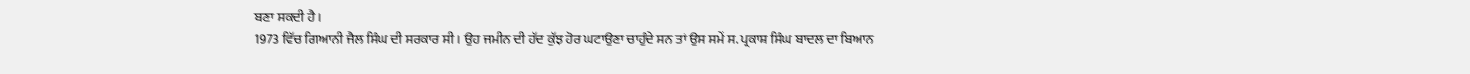ਬਣਾ ਸਕਦੀ ਹੈ।
1973 ਵਿੱਚ ਗਿਆਨੀ ਜੈਲ ਸਿੰਘ ਦੀ ਸਰਕਾਰ ਸੀ। ਉਹ ਜਮੀਨ ਦੀ ਹੱਦ ਕੁੱਝ ਹੋਰ ਘਟਾਉਣਾ ਚਾਹੁੰਦੇ ਸਨ ਤਾਂ ਉਸ ਸਮੇਂ ਸ. ਪ੍ਰਕਾਸ਼ ਸਿੰਘ ਬਾਦਲ ਦਾ ਬਿਆਨ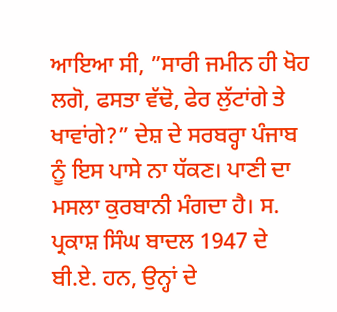ਆਇਆ ਸੀ, ”ਸਾਰੀ ਜਮੀਨ ਹੀ ਖੋਹ ਲਗੋ, ਫਸਤਾ ਵੱਢੋ, ਫੇਰ ਲੁੱਟਾਂਗੇ ਤੇ ਖਾਵਾਂਗੇ?” ਦੇਸ਼ ਦੇ ਸਰਬਰ੍ਹਾ ਪੰਜਾਬ ਨੂੰ ਇਸ ਪਾਸੇ ਨਾ ਧੱਕਣ। ਪਾਣੀ ਦਾ ਮਸਲਾ ਕੁਰਬਾਨੀ ਮੰਗਦਾ ਹੈ। ਸ. ਪ੍ਰਕਾਸ਼ ਸਿੰਘ ਬਾਦਲ 1947 ਦੇ ਬੀ.ਏ. ਹਨ, ਉਨ੍ਹਾਂ ਦੇ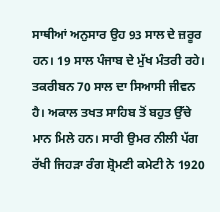ਸਾਥੀਆਂ ਅਨੁਸਾਰ ਉਹ 93 ਸਾਲ ਦੇ ਜ਼ਰੂਰ ਹਨ। 19 ਸਾਲ ਪੰਜਾਬ ਦੇ ਮੁੱਖ ਮੰਤਰੀ ਰਹੇ। ਤਕਰੀਬਨ 70 ਸਾਲ ਦਾ ਸਿਆਸੀ ਜੀਵਨ ਹੈ। ਅਕਾਲ ਤਖਤ ਸਾਹਿਬ ਤੋਂ ਬਹੁਤ ਉੱਚੇ ਮਾਨ ਮਿਲੇ ਹਨ। ਸਾਰੀ ਉਮਰ ਨੀਲੀ ਪੱਗ ਰੱਖੀ ਜਿਹੜਾ ਰੰਗ ਸ਼੍ਰੋਮਣੀ ਕਮੇਟੀ ਨੇ 1920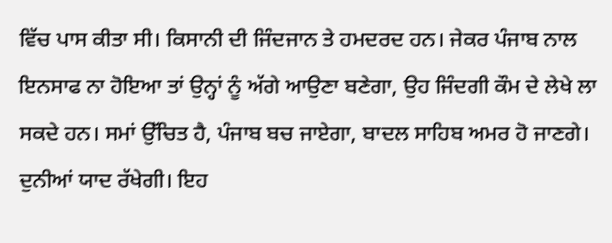ਵਿੱਚ ਪਾਸ ਕੀਤਾ ਸੀ। ਕਿਸਾਨੀ ਦੀ ਜਿੰਦਜਾਨ ਤੇ ਹਮਦਰਦ ਹਨ। ਜੇਕਰ ਪੰਜਾਬ ਨਾਲ ਇਨਸਾਫ ਨਾ ਹੋਇਆ ਤਾਂ ਉਨ੍ਹਾਂ ਨੂੰ ਅੱਗੇ ਆਉਣਾ ਬਣੇਗਾ, ਉਹ ਜਿੰਦਗੀ ਕੌਮ ਦੇ ਲੇਖੇ ਲਾ ਸਕਦੇ ਹਨ। ਸਮਾਂ ਉੱਚਿਤ ਹੈ, ਪੰਜਾਬ ਬਚ ਜਾਏਗਾ, ਬਾਦਲ ਸਾਹਿਬ ਅਮਰ ਹੋ ਜਾਣਗੇ। ਦੁਨੀਆਂ ਯਾਦ ਰੱਖੇਗੀ। ਇਹ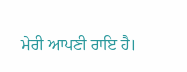ਮੇਰੀ ਆਪਣੀ ਰਾਇ ਹੈ।